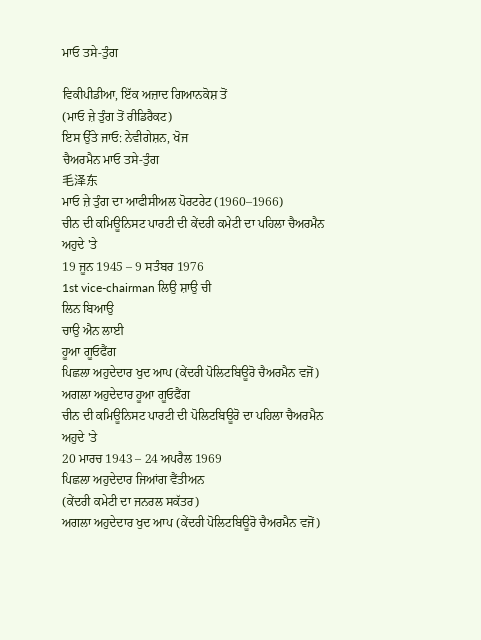ਮਾਓ ਤਸੇ-ਤੁੰਗ

ਵਿਕੀਪੀਡੀਆ, ਇੱਕ ਅਜ਼ਾਦ ਗਿਆਨਕੋਸ਼ ਤੋਂ
(ਮਾਓ ਜ਼ੇ ਤੁੰਗ ਤੋਂ ਰੀਡਿਰੈਕਟ)
ਇਸ ਉੱਤੇ ਜਾਓ: ਨੇਵੀਗੇਸ਼ਨ, ਖੋਜ
ਚੈਅਰਮੈਨ ਮਾਓ ਤਸੇ-ਤੁੰਗ
毛泽东
ਮਾਓ ਜ਼ੇ ਤੁੰਗ ਦਾ ਆਫੀਸੀਅਲ ਪੋਰਟਰੇਟ (1960–1966)
ਚੀਨ ਦੀ ਕਮਿਊਨਿਸਟ ਪਾਰਟੀ ਦੀ ਕੇਂਦਰੀ ਕਮੇਟੀ ਦਾ ਪਹਿਲਾ ਚੈਅਰਮੈਨ
ਅਹੁਦੇ 'ਤੇ
19 ਜੂਨ 1945 – 9 ਸਤੰਬਰ 1976
1st vice-chairman ਲਿਉ ਸ਼ਾਉ ਚੀ
ਲਿਨ ਬਿਆਉ
ਚਾਉ ਐਨ ਲਾਈ
ਹੂਆ ਗੂਓਫੈਂਗ
ਪਿਛਲਾ ਅਹੁਦੇਦਾਰ ਖੁਦ ਆਪ (ਕੇਂਦਰੀ ਪੋਲਿਟਬਿਊਰੋ ਚੈਅਰਮੈਨ ਵਜੋਂ)
ਅਗਲਾ ਅਹੁਦੇਦਾਰ ਹੂਆ ਗੂਓਫੈਂਗ
ਚੀਨ ਦੀ ਕਮਿਊਨਿਸਟ ਪਾਰਟੀ ਦੀ ਪੋਲਿਟਬਿਊਰੋ ਦਾ ਪਹਿਲਾ ਚੈਅਰਮੈਨ
ਅਹੁਦੇ 'ਤੇ
20 ਮਾਰਚ 1943 – 24 ਅਪਰੈਲ 1969
ਪਿਛਲਾ ਅਹੁਦੇਦਾਰ ਜਿਆਂਗ ਵੈਂਤੀਅਨ
(ਕੇਂਦਰੀ ਕਮੇਟੀ ਦਾ ਜਨਰਲ ਸਕੱਤਰ)
ਅਗਲਾ ਅਹੁਦੇਦਾਰ ਖੁਦ ਆਪ (ਕੇਂਦਰੀ ਪੋਲਿਟਬਿਊਰੋ ਚੈਅਰਮੈਨ ਵਜੋਂ)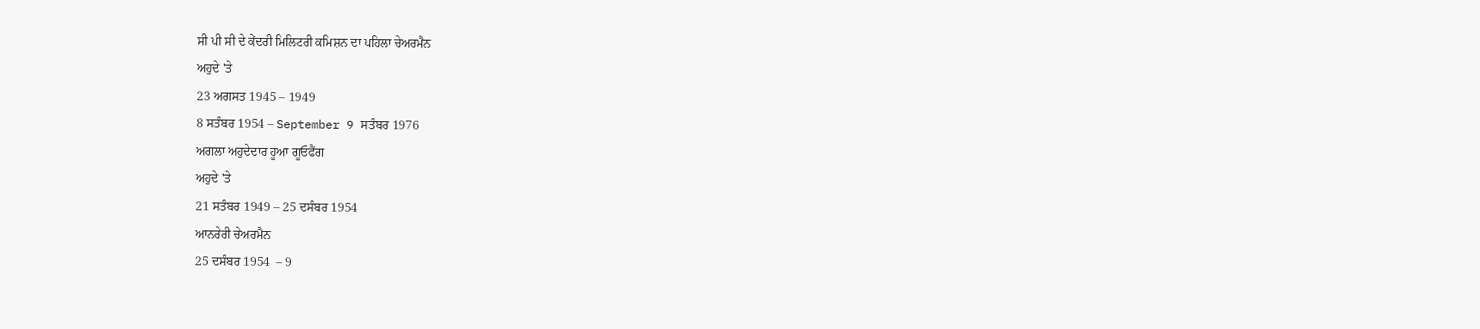ਸੀ ਪੀ ਸੀ ਦੇ ਕੇਂਦਰੀ ਮਿਲਿਟਰੀ ਕਮਿਸ਼ਨ ਦਾ ਪਹਿਲਾ ਚੇਅਰਮੈਨ
ਅਹੁਦੇ 'ਤੇ
23 ਅਗਸਤ 1945 – 1949
8 ਸਤੰਬਰ 1954 – September 9 ਸਤੰਬਰ 1976
ਅਗਲਾ ਅਹੁਦੇਦਾਰ ਹੂਆ ਗੂਓਫੈਂਗ
ਅਹੁਦੇ 'ਤੇ
21 ਸਤੰਬਰ 1949 – 25 ਦਸੰਬਰ 1954
ਆਨਰੇਰੀ ਚੇਅਰਮੈਨ
25 ਦਸੰਬਰ 1954  – 9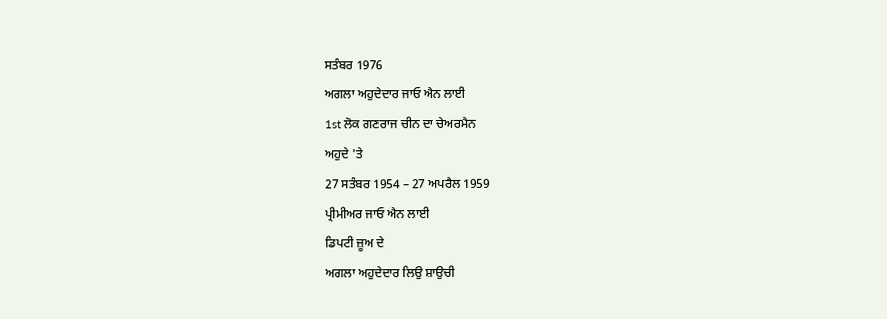ਸਤੰਬਰ 1976
ਅਗਲਾ ਅਹੁਦੇਦਾਰ ਜਾਓ ਐਨ ਲਾਈ
1st ਲੋਕ ਗਣਰਾਜ ਚੀਨ ਦਾ ਚੇਅਰਮੈਨ
ਅਹੁਦੇ 'ਤੇ
27 ਸਤੰਬਰ 1954 – 27 ਅਪਰੈਲ 1959
ਪ੍ਰੀਮੀਅਰ ਜਾਓ ਐਨ ਲਾਈ
ਡਿਪਟੀ ਜ਼ੂਅ ਦੇ
ਅਗਲਾ ਅਹੁਦੇਦਾਰ ਲਿਉ ਸ਼ਾਉਚੀ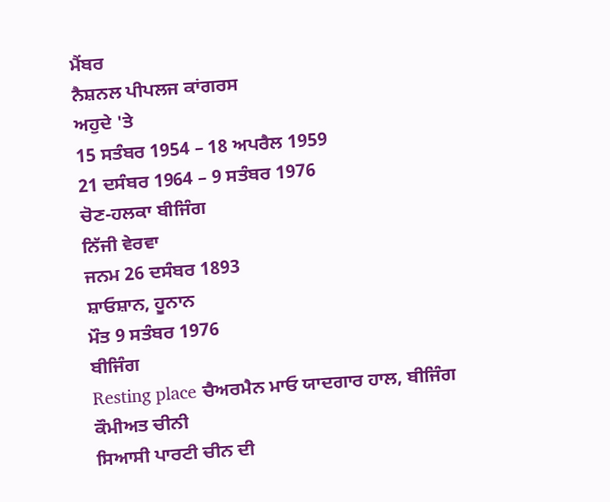ਮੈਂਬਰ
ਨੈਸ਼ਨਲ ਪੀਪਲਜ ਕਾਂਗਰਸ
ਅਹੁਦੇ 'ਤੇ
15 ਸਤੰਬਰ 1954 – 18 ਅਪਰੈਲ 1959
21 ਦਸੰਬਰ 1964 – 9 ਸਤੰਬਰ 1976
ਚੋਣ-ਹਲਕਾ ਬੀਜਿੰਗ
ਨਿੱਜੀ ਵੇਰਵਾ
ਜਨਮ 26 ਦਸੰਬਰ 1893
ਸ਼ਾਓਸ਼ਾਨ, ਹੂਨਾਨ
ਮੌਤ 9 ਸਤੰਬਰ 1976
ਬੀਜਿੰਗ
Resting place ਚੈਅਰਮੈਨ ਮਾਓ ਯਾਦਗਾਰ ਹਾਲ, ਬੀਜਿੰਗ
ਕੌਮੀਅਤ ਚੀਨੀ
ਸਿਆਸੀ ਪਾਰਟੀ ਚੀਨ ਦੀ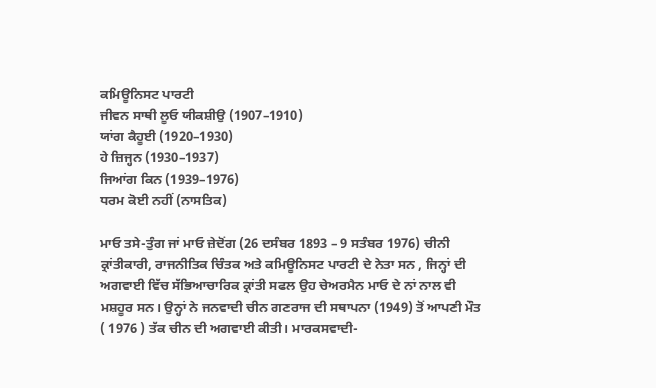ਕਮਿਊਨਿਸਟ ਪਾਰਟੀ
ਜੀਵਨ ਸਾਥੀ ਲੂਓ ਯੀਕਸ਼ੀਉ (1907–1910)
ਯਾਂਗ ਕੈਹੂਈ (1920–1930)
ਹੇ ਜ਼ਿਜ੍ਹਨ (1930–1937)
ਜਿਆਂਗ ਕਿਨ (1939–1976)
ਧਰਮ ਕੋਈ ਨਹੀਂ (ਨਾਸਤਿਕ)

ਮਾਓ ਤਸੇ-ਤੁੰਗ ਜਾਂ ਮਾਓ ਜ਼ੇਦੋਂਗ (26 ਦਸੰਬਰ 1893 – 9 ਸਤੰਬਰ 1976) ਚੀਨੀ ਕ੍ਰਾਂਤੀਕਾਰੀ, ਰਾਜਨੀਤਿਕ ਚਿੰਤਕ ਅਤੇ ਕਮਿਊਨਿਸਟ ਪਾਰਟੀ ਦੇ ਨੇਤਾ ਸਨ , ਜਿਨ੍ਹਾਂ ਦੀ ਅਗਵਾਈ ਵਿੱਚ ਸੱਭਿਆਚਾਰਿਕ ਕ੍ਰਾਂਤੀ ਸਫਲ ਉਹ ਚੇਅਰਮੈਨ ਮਾਓ ਦੇ ਨਾਂ ਨਾਲ ਵੀ ਮਸ਼ਹੂਰ ਸਨ। ਉਨ੍ਹਾਂ ਨੇ ਜਨਵਾਦੀ ਚੀਨ ਗਣਰਾਜ ਦੀ ਸਥਾਪਨਾ (1949) ਤੋਂ ਆਪਣੀ ਮੌਤ ( 1976 ) ਤੱਕ ਚੀਨ ਦੀ ਅਗਵਾਈ ਕੀਤੀ। ਮਾਰਕਸਵਾਦੀ-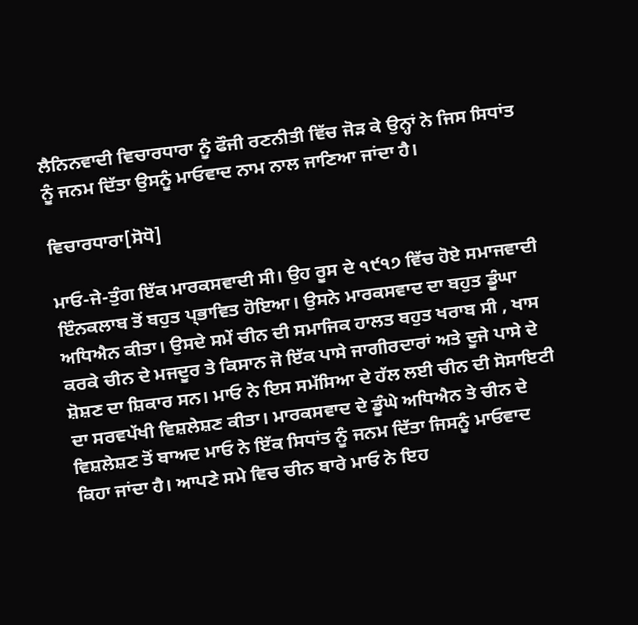ਲੈਨਿਨਵਾਦੀ ਵਿਚਾਰਧਾਰਾ ਨੂੰ ਫੌਜੀ ਰਣਨੀਤੀ ਵਿੱਚ ਜੋੜ ਕੇ ਉਨ੍ਹਾਂ ਨੇ ਜਿਸ ਸਿਧਾਂਤ ਨੂੰ ਜਨਮ ਦਿੱਤਾ ਉਸਨੂੰ ਮਾਓਵਾਦ ਨਾਮ ਨਾਲ ਜਾਣਿਆ ਜਾਂਦਾ ਹੈ।

ਵਿਚਾਰਧਾਰਾ[ਸੋਧੋ]

ਮਾਓ-ਜੇ-ਤੁੰਗ ਇੱਕ ਮਾਰਕਸਵਾਦੀ ਸੀ। ਉਹ ਰੂਸ ਦੇ ੧੯੧੭ ਵਿੱਚ ਹੋਏ ਸਮਾਜਵਾਦੀ ਇੰਨਕਲਾਬ ਤੋਂ ਬਹੁਤ ਪ੍ਭਾਵਿਤ ਹੋਇਆ। ਉਸਨੇ ਮਾਰਕਸਵਾਦ ਦਾ ਬਹੁਤ ਡੂੰਘਾ ਅਧਿਐਨ ਕੀਤਾ। ਉਸਦੇ ਸਮੇਂ ਚੀਨ ਦੀ ਸਮਾਜਿਕ ਹਾਲਤ ਬਹੁਤ ਖਰਾਬ ਸੀ , ਖਾਸ ਕਰਕੇ ਚੀਨ ਦੇ ਮਜਦੂਰ ਤੇ ਕਿਸਾਨ ਜੋ ਇੱਕ ਪਾਸੇ ਜਾਗੀਰਦਾਰਾਂ ਅਤੇ ਦੂਜੇ ਪਾਸੇ ਦੇ ਸ਼ੋਸ਼ਣ ਦਾ ਸ਼ਿਕਾਰ ਸਨ। ਮਾਓ ਨੇ ਇਸ ਸਮੱਸਿਆ ਦੇ ਹੱਲ ਲਈ ਚੀਨ ਦੀ ਸੋਸਾਇਟੀ ਦਾ ਸਰਵਪੱਖੀ ਵਿਸ਼ਲੇਸ਼ਣ ਕੀਤਾ। ਮਾਰਕਸਵਾਦ ਦੇ ਡੂੰਘੇ ਅਧਿਐਨ ਤੇ ਚੀਨ ਦੇ ਵਿਸ਼ਲੇਸ਼ਣ ਤੋਂ ਬਾਅਦ ਮਾਓ ਨੇ ਇੱਕ ਸਿਧਾਂਤ ਨੂੰ ਜਨਮ ਦਿੱਤਾ ਜਿਸਨੂੰ ਮਾਓਵਾਦ ਕਿਹਾ ਜਾਂਦਾ ਹੈ। ਆਪਣੇ ਸਮੇ ਵਿਚ ਚੀਨ ਬਾਰੇ ਮਾਓ ਨੇ ਇਹ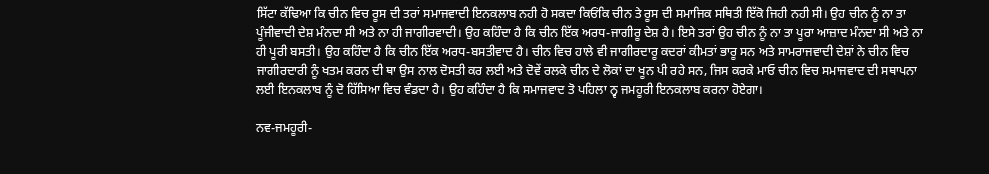ਸਿੱਟਾ ਕੱਢਿਆ ਕਿ ਚੀਨ ਵਿਚ ਰੂਸ ਦੀ ਤਰਾਂ ਸਮਾਜਵਾਦੀ ਇਨਕਲਾਬ ਨਹੀ ਹੋ ਸਕਦਾ ਕਿਓਂਕਿ ਚੀਨ ਤੇ ਰੂਸ ਦੀ ਸਮਾਜਿਕ ਸਥਿਤੀ ਇੱਕੋ ਜਿਹੀ ਨਹੀ ਸੀ। ਉਹ ਚੀਨ ਨੂੰ ਨਾ ਤਾ ਪੂੰਜੀਵਾਦੀ ਦੇਸ਼ ਮੰਨਦਾ ਸੀ ਅਤੇ ਨਾ ਹੀ ਜਾਗੀਰਵਾਦੀ। ਉਹ ਕਹਿੰਦਾ ਹੈ ਕਿ ਚੀਨ ਇੱਕ ਅਰਧ-ਜਾਗੀਰੂ ਦੇਸ਼ ਹੈ। ਇਸੇ ਤਰਾਂ ਉਹ ਚੀਨ ਨੂੰ ਨਾ ਤਾ ਪੂਰਾ ਆਜ਼ਾਦ ਮੰਨਦਾ ਸੀ ਅਤੇ ਨਾ ਹੀ ਪੂਰੀ ਬਸਤੀ। ਉਹ ਕਹਿੰਦਾ ਹੈ ਕਿ ਚੀਨ ਇੱਕ ਅਰਧ-ਬਸਤੀਵਾਦ ਹੈ। ਚੀਨ ਵਿਚ ਹਾਲੇ ਵੀ ਜਾਗੀਰਦਾਰੂ ਕਦਰਾਂ ਕੀਮਤਾਂ ਭਾਰੂ ਸਨ ਅਤੇ ਸਾਮਰਾਜਵਾਦੀ ਦੇਸ਼ਾਂ ਨੇ ਚੀਨ ਵਿਚ ਜਾਗੀਰਦਾਰੀ ਨੂੰ ਖਤਮ ਕਰਨ ਦੀ ਥਾ ਉਸ ਨਾਲ ਦੋਸਤੀ ਕਰ ਲਈ ਅਤੇ ਦੋਵੇਂ ਰਲਕੇ ਚੀਨ ਦੇ ਲੋਕਾਂ ਦਾ ਖੂਨ ਪੀ ਰਹੇ ਸਨ, ਜਿਸ ਕਰਕੇ ਮਾਓ ਚੀਨ ਵਿਚ ਸਮਾਜਵਾਦ ਦੀ ਸਥਾਪਨਾ ਲਈ ਇਨਕਲਾਬ ਨੂੰ ਦੋ ਹਿੱਸਿਆ ਵਿਚ ਵੰਡਦਾ ਹੈ। ਉਹ ਕਹਿੰਦਾ ਹੈ ਕਿ ਸਮਾਜਵਾਦ ਤੋ ਪਹਿਲਾ ਨ੍ਵ ਜਮਹੂਰੀ ਇਨਕਲਾਬ ਕਰਨਾ ਹੋਏਗਾ।

ਨਵ-ਜਮਹੂਰੀ-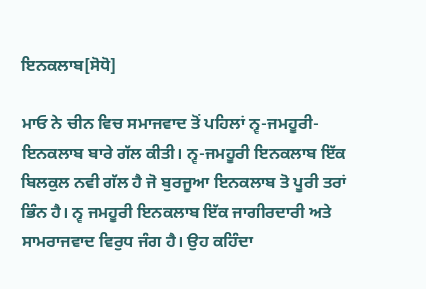ਇਨਕਲਾਬ[ਸੋਧੋ]

ਮਾਓ ਨੇ ਚੀਨ ਵਿਚ ਸਮਾਜਵਾਦ ਤੋਂ ਪਹਿਲਾਂ ਨ੍ਵ-ਜਮਹੂਰੀ-ਇਨਕਲਾਬ ਬਾਰੇ ਗੱਲ ਕੀਤੀ। ਨ੍ਵ-ਜਮਹੂਰੀ ਇਨਕਲਾਬ ਇੱਕ ਬਿਲਕੁਲ ਨਵੀ ਗੱਲ ਹੈ ਜੋ ਬੁਰਜੂਆ ਇਨਕਲਾਬ ਤੋ ਪੂਰੀ ਤਰਾਂ ਭਿੰਨ ਹੈ। ਨ੍ਵ ਜਮਹੂਰੀ ਇਨਕਲਾਬ ਇੱਕ ਜਾਗੀਰਦਾਰੀ ਅਤੇ ਸਾਮਰਾਜਵਾਦ ਵਿਰੁਧ ਜੰਗ ਹੈ। ਉਹ ਕਹਿੰਦਾ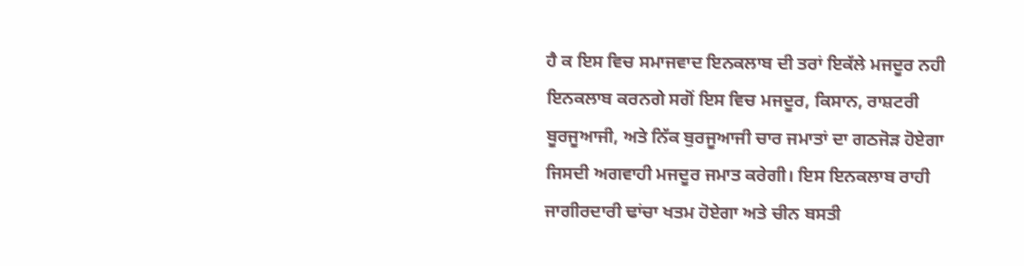ਹੈ ਕ ਇਸ ਵਿਚ ਸਮਾਜਵਾਦ ਇਨਕਲਾਬ ਦੀ ਤਰਾਂ ਇਕੱਲੇ ਮਜਦੂਰ ਨਹੀ ਇਨਕਲਾਬ ਕਰਨਗੇ ਸਗੋਂ ਇਸ ਵਿਚ ਮਜਦੂਰ, ਕਿਸਾਨ, ਰਾਸ਼ਟਰੀ ਬੂਰਜੂਆਜੀ, ਅਤੇ ਨਿੱਕ ਬੁਰਜੂਆਜੀ ਚਾਰ ਜਮਾਤਾਂ ਦਾ ਗਠਜੋੜ ਹੋਏਗਾ ਜਿਸਦੀ ਅਗਵਾਹੀ ਮਜਦੂਰ ਜਮਾਤ ਕਰੇਗੀ। ਇਸ ਇਨਕਲਾਬ ਰਾਹੀ ਜਾਗੀਰਦਾਰੀ ਢਾਂਚਾ ਖਤਮ ਹੋਏਗਾ ਅਤੇ ਚੀਨ ਬਸਤੀ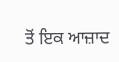ਤੋਂ ਇਕ ਆਜ਼ਾਦ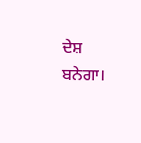ਦੇਸ਼ ਬਨੇਗਾ।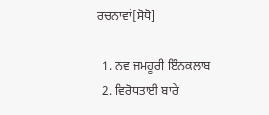ਰਚਨਾਵਾਂ[ਸੋਧੋ]

  1. ਨਵ ਜਮਹੂਰੀ ਇੰਨਕਲਾਬ
  2. ਵਿਰੋਧਤਾਈ ਬਾਰੇ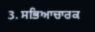3. ਸਭਿਆਚਾਰਕ